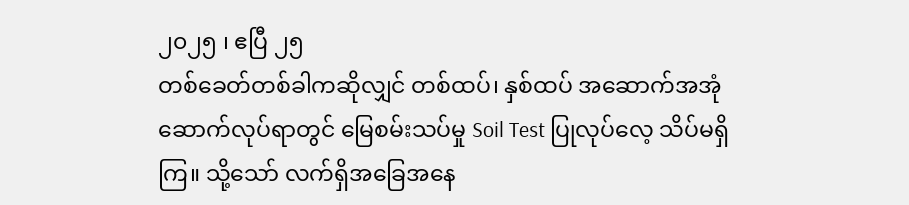၂၀၂၅ ၊ ဧပြီ ၂၅
တစ်ခေတ်တစ်ခါကဆိုလျှင် တစ်ထပ်၊ နှစ်ထပ် အဆောက်အအုံ ဆောက်လုပ်ရာတွင် မြေစမ်းသပ်မှု Soil Test ပြုလုပ်လေ့ သိပ်မရှိကြ။ သို့သော် လက်ရှိအခြေအနေ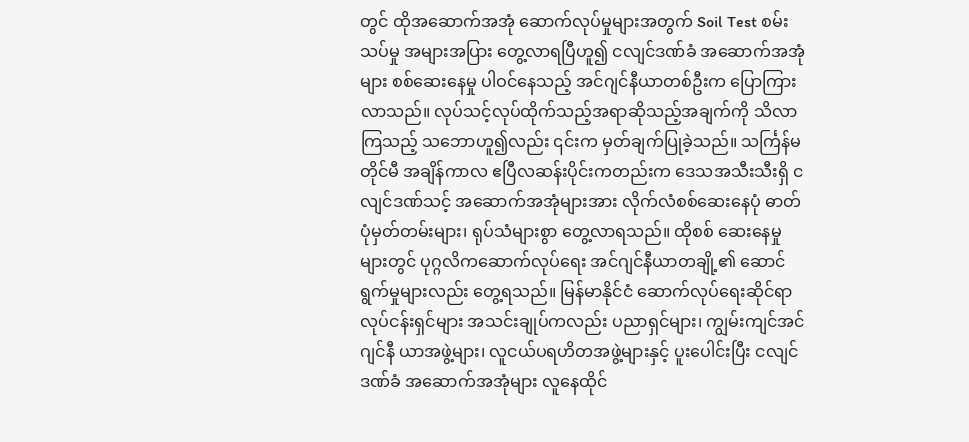တွင် ထိုအဆောက်အအုံ ဆောက်လုပ်မှုများအတွက် Soil Test စမ်းသပ်မှု အများအပြား တွေ့လာရပြီဟူ၍ ငလျင်ဒဏ်ခံ အဆောက်အအုံများ စစ်ဆေးနေမှု ပါဝင်နေသည့် အင်ဂျင်နီယာတစ်ဦးက ပြောကြားလာသည်။ လုပ်သင့်လုပ်ထိုက်သည့်အရာဆိုသည့်အချက်ကို သိလာကြသည့် သဘောဟူ၍လည်း ၎င်းက မှတ်ချက်ပြုခဲ့သည်။ သင်္ကြန်မတိုင်မီ အချိန်ကာလ ဧပြီလဆန်းပိုင်းကတည်းက ဒေသအသီးသီးရှိ ငလျင်ဒဏ်သင့် အဆောက်အအုံများအား လိုက်လံစစ်ဆေးနေပုံ ဓာတ်ပုံမှတ်တမ်းများ၊ ရုပ်သံများစွာ တွေ့လာရသည်။ ထိုစစ် ဆေးနေမှုများတွင် ပုဂ္ဂလိကဆောက်လုပ်ရေး အင်ဂျင်နီယာတချို့၏ ဆောင်ရွက်မှုများလည်း တွေ့ရသည်။ မြန်မာနိုင်ငံ ဆောက်လုပ်ရေးဆိုင်ရာ လုပ်ငန်းရှင်များ အသင်းချုပ်ကလည်း ပညာရှင်များ၊ ကျွမ်းကျင်အင်ဂျင်နီ ယာအဖွဲ့များ၊ လူငယ်ပရဟိတအဖွဲ့များနှင့် ပူးပေါင်းပြီး ငလျင်ဒဏ်ခံ အဆောက်အအုံများ လူနေထိုင်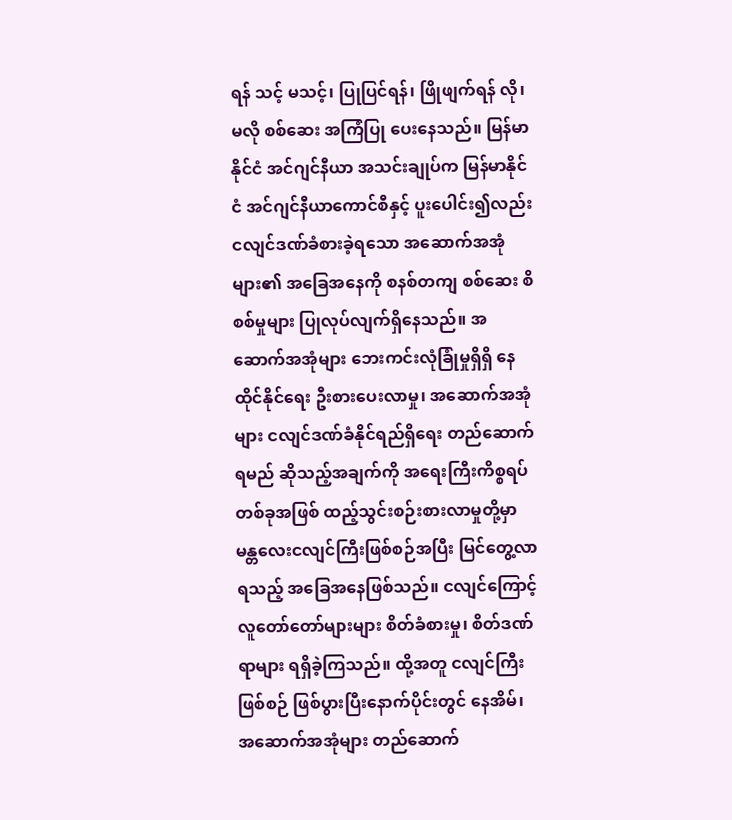ရန် သင့် မသင့်၊ ပြုပြင်ရန်၊ ဖြိုဖျက်ရန် လို၊ မလို စစ်ဆေး အကြံပြု ပေးနေသည်။ မြန်မာနိုင်ငံ အင်ဂျင်နီယာ အသင်းချုပ်က မြန်မာနိုင်ငံ အင်ဂျင်နီယာကောင်စီနှင့် ပူးပေါင်း၍လည်း ငလျင်ဒဏ်ခံစားခဲ့ရသော အဆောက်အအုံများ၏ အခြေအနေကို စနစ်တကျ စစ်ဆေး စိစစ်မှုများ ပြုလုပ်လျက်ရှိနေသည်။ အဆောက်အအုံများ ဘေးကင်းလုံခြုံမှုရှိရှိ နေထိုင်နိုင်ရေး ဦးစားပေးလာမှု၊ အဆောက်အအုံများ ငလျင်ဒဏ်ခံနိုင်ရည်ရှိရေး တည်ဆောက်ရမည် ဆိုသည့်အချက်ကို အရေးကြီးကိစ္စရပ်တစ်ခုအဖြစ် ထည့်သွင်းစဉ်းစားလာမှုတို့မှာ မန္တလေးငလျင်ကြီးဖြစ်စဉ်အပြီး မြင်တွေ့လာရသည့် အခြေအနေဖြစ်သည်။ ငလျင်ကြောင့် လူတော်တော်များများ စိတ်ခံစားမှု၊ စိတ်ဒဏ်ရာများ ရရှိခဲ့ကြသည်။ ထို့အတူ ငလျင်ကြီးဖြစ်စဉ် ဖြစ်ပွားပြီးနောက်ပိုင်းတွင် နေအိမ်၊ အဆောက်အအုံများ တည်ဆောက်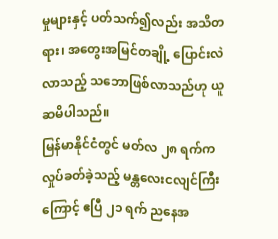မှုများနှင့် ပတ်သက်၍လည်း အသိတရား၊ အတွေးအမြင်တချို့ ပြောင်းလဲလာသည့် သဘောဖြစ်လာသည်ဟု ယူဆမိပါသည်။
မြန်မာနိုင်ငံတွင် မတ်လ ၂၈ ရက်က လှုပ်ခတ်ခဲ့သည့် မန္တလေးငလျင်ကြီးကြောင့် ဧပြီ ၂၁ ရက် ညနေအ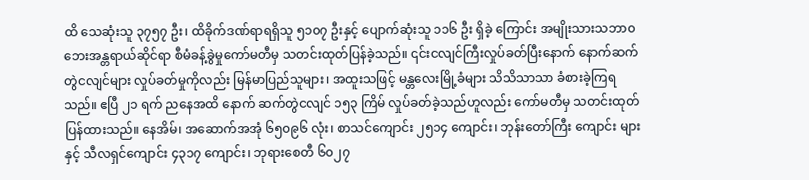ထိ သေဆုံးသူ ၃၇၅၇ ဦး၊ ထိခိုက်ဒဏ်ရာရရှိသူ ၅၁၀၇ ဦးနှင့် ပျောက်ဆုံးသူ ၁၁၆ ဦး ရှိခဲ့ ကြောင်း အမျိုးသားသဘာ၀ ဘေးအန္တရာယ်ဆိုင်ရာ စီမံခန့်ခွဲမှုကော်မတီမှ သတင်းထုတ်ပြန်ခဲ့သည်။ ၎င်းငလျင်ကြီးလှုပ်ခတ်ပြီးနောက် နောက်ဆက်တွဲငလျင်များ လှုပ်ခတ်မှုကိုလည်း မြန်မာပြည်သူများ၊ အထူးသဖြင့် မန္တလေးမြို့ခံများ သိသိသာသာ ခံစားခဲ့ကြရသည်။ ဧပြီ ၂၁ ရက် ညနေအထိ နောက် ဆက်တွဲငလျင် ၁၅၃ ကြိမ် လှုပ်ခတ်ခဲ့သည်ဟူလည်း ကော်မတီမှ သတင်းထုတ် ပြန်ထားသည်။ နေအိမ်၊ အဆောက်အအုံ ၆၅၀၉၆ လုံး၊ စာသင်ကျောင်း ၂၅၁၄ ကျောင်း၊ ဘုန်းတော်ကြီး ကျောင်း များနှင့် သီလရှင်ကျောင်း ၄၃၁၇ ကျောင်း၊ ဘုရားစေတီ ၆၀၂၇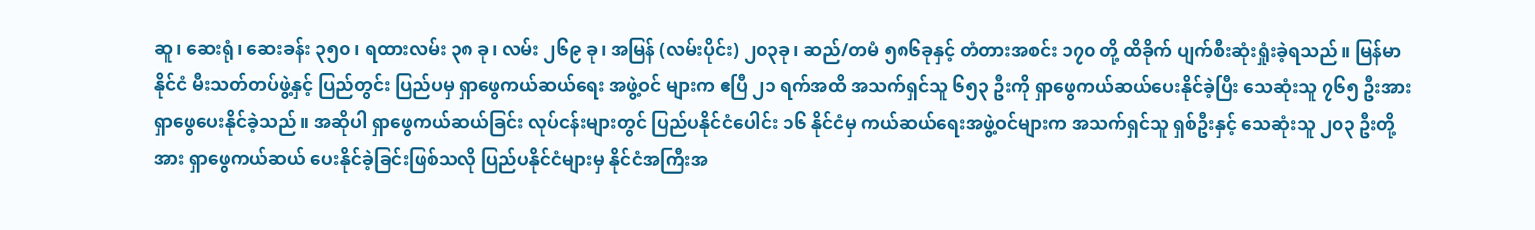ဆူ၊ ဆေးရုံ၊ ဆေးခန်း ၃၅၀ ၊ ရထားလမ်း ၃၈ ခု၊ လမ်း ၂၆၉ ခု၊ အမြန် (လမ်းပိုင်း) ၂၀၃ခု၊ ဆည်/တမံ ၅၈၆ခုနှင့် တံတားအစင်း ၁၇၀ တို့ ထိခိုက် ပျက်စီးဆုံးရှုံးခဲ့ရသည်။ မြန်မာနိုင်ငံ မီးသတ်တပ်ဖွဲ့နှင့် ပြည်တွင်း ပြည်ပမှ ရှာဖွေကယ်ဆယ်ရေး အဖွဲ့ဝင် များက ဧပြီ ၂၁ ရက်အထိ အသက်ရှင်သူ ၆၅၃ ဦးကို ရှာဖွေကယ်ဆယ်ပေးနိုင်ခဲ့ပြီး သေဆုံးသူ ၇၆၅ ဦးအား ရှာဖွေပေးနိုင်ခဲ့သည်။ အဆိုပါ ရှာဖွေကယ်ဆယ်ခြင်း လုပ်ငန်းများတွင် ပြည်ပနိုင်ငံပေါင်း ၁၆ နိုင်ငံမှ ကယ်ဆယ်ရေးအဖွဲ့ဝင်များက အသက်ရှင်သူ ရှစ်ဦးနှင့် သေဆုံးသူ ၂၀၃ ဦးတို့အား ရှာဖွေကယ်ဆယ် ပေးနိုင်ခဲ့ခြင်းဖြစ်သလို ပြည်ပနိုင်ငံများမှ နိုင်ငံအကြီးအ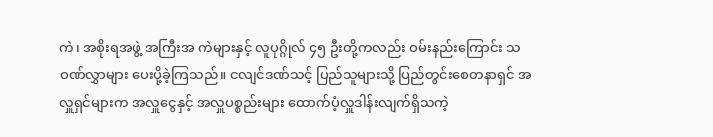ကဲ၊ အစိုးရအဖွဲ့ အကြီးအ ကဲများနှင့် လူပုဂ္ဂိုလ် ၄၅ ဦးတို့ကလည်း ဝမ်းနည်းကြောင်း သဝဏ်လွှာများ ပေးပို့ခဲ့ကြသည်။ ငလျင်ဒဏ်သင့် ပြည်သူများသို့ ပြည်တွင်းစေတနာရှင် အလှူရှင်များက အလှူငွေနှင့် အလှူပစ္စည်းများ ထောက်ပံ့လှူဒါန်းလျက်ရှိသကဲ့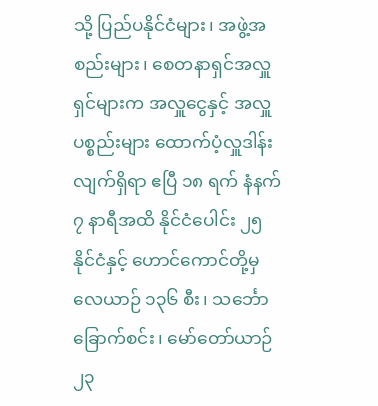သို့ ပြည်ပနိုင်ငံများ၊ အဖွဲ့အစည်းများ၊ စေတနာရှင်အလှူရှင်များက အလှူငွေနှင့် အလှူပစ္စည်းများ ထောက်ပံ့လှူဒါန်းလျက်ရှိရာ ဧပြီ ၁၈ ရက် နံနက် ၇ နာရီအထိ နိုင်ငံပေါင်း ၂၅ နိုင်ငံနှင့် ဟောင်ကောင်တို့မှ လေယာဉ် ၁၃၆ စီး၊ သင်္ဘောခြောက်စင်း၊ မော်တော်ယာဉ် ၂၃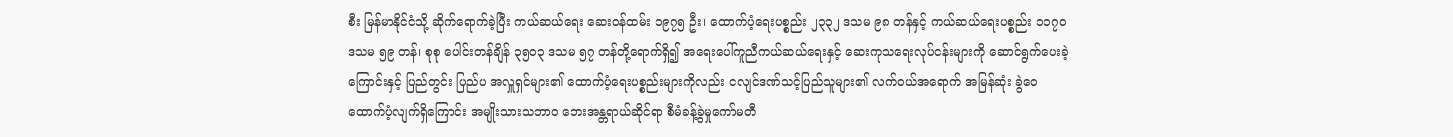စီး မြန်မာနိုင်ငံသို့ ဆိုက်ရောက်ခဲ့ပြီး ကယ်ဆယ်ရေး ဆေးဝန်ထမ်း ၁၉၇၅ ဦး၊ ထောက်ပံ့ရေးပစ္စည်း ၂၃၃၂ ဒသမ ၉၈ တန်နှင့် ကယ်ဆယ်ရေးပစ္စည်း ၁၁၇၀ ဒသမ ၅၉ တန်၊ စုစု ပေါင်းတန်ချိန် ၃၅၀၃ ဒသမ ၅၇ တန်တို့ရောက်ရှိ၍ အရေးပေါ်ကူညီကယ်ဆယ်ရေးနှင့် ဆေးကုသရေးလုပ်ငန်းများကို ဆောင်ရွက်ပေးခဲ့ကြောင်းနှင့် ပြည်တွင်း ပြည်ပ အလှူရှင်များ၏ ထောက်ပံ့ရေးပစ္စည်းများကိုလည်း ငလျင်ဒဏ်သင့်ပြည်သူများ၏ လက်ဝယ်အရောက် အမြန်ဆုံး ခွဲဝေထောက်ပံ့လျက်ရှိကြောင်း အမျိုးသားသဘာ၀ ဘေးအန္တရာယ်ဆိုင်ရာ စီမံခန့်ခွဲမှုကော်မတီ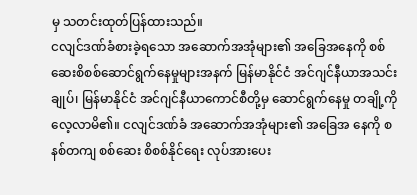မှ သတင်းထုတ်ပြန်ထားသည်။
ငလျင်ဒဏ်ခံစားခဲ့ရသော အဆောက်အအုံများ၏ အခြေအနေကို စစ်ဆေးစိစစ်ဆောင်ရွက်နေမှုများအနက် မြန်မာနိုင်ငံ အင်ဂျင်နီယာအသင်းချုပ်၊ မြန်မာနိုင်ငံ အင်ဂျင်နီယာကောင်စီတို့မှ ဆောင်ရွက်နေမှု တချို့ကို လေ့လာမိ၏။ ငလျင်ဒဏ်ခံ အဆောက်အအုံများ၏ အခြေအ နေကို စနစ်တကျ စစ်ဆေး စိစစ်နိုင်ရေး လုပ်အားပေး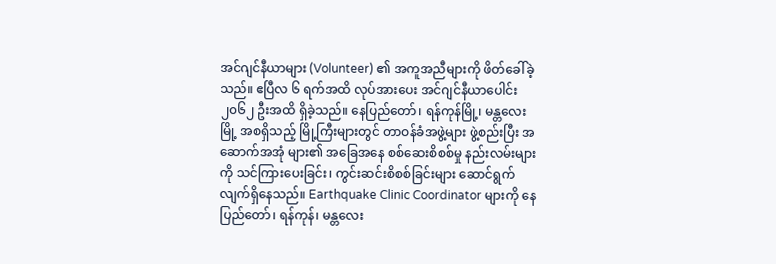အင်ဂျင်နီယာများ (Volunteer) ၏ အကူအညီများကို ဖိတ်ခေါ်ခဲ့သည်။ ဧပြီလ ၆ ရက်အထိ လုပ်အားပေး အင်ဂျင်နီယာပေါင်း ၂၀၆၂ ဦးအထိ ရှိခဲ့သည်။ နေပြည်တော်၊ ရန်ကုန်မြို့၊ မန္တလေးမြို့ အစရှိသည့် မြို့ကြီးများတွင် တာဝန်ခံအဖွဲ့များ ဖွဲ့စည်းပြီး အဆောက်အအုံ များ၏ အခြေအနေ စစ်ဆေးစိစစ်မှု နည်းလမ်းများကို သင်ကြားပေးခြင်း၊ ကွင်းဆင်းစိစစ်ခြင်းများ ဆောင်ရွက်လျက်ရှိနေသည်။ Earthquake Clinic Coordinator များကို နေပြည်တော်၊ ရန်ကုန်၊ မန္တလေး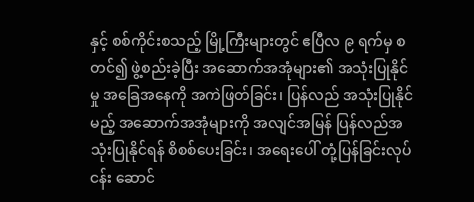နှင့် စစ်ကိုင်းစသည့် မြို့ကြီးများတွင် ဧပြီလ ၉ ရက်မှ စတင်၍ ဖွဲ့စည်းခဲ့ပြီး အဆောက်အအုံများ၏ အသုံးပြုနိုင်မှု အခြေအနေကို အကဲဖြတ်ခြင်း၊ ပြန်လည် အသုံးပြုနိုင်မည့် အဆောက်အအုံများကို အလျင်အမြန် ပြန်လည်အသုံးပြုနိုင်ရန် စိစစ်ပေးခြင်း၊ အရေးပေါ် တုံ့ပြန်ခြင်းလုပ်ငန်း ဆောင်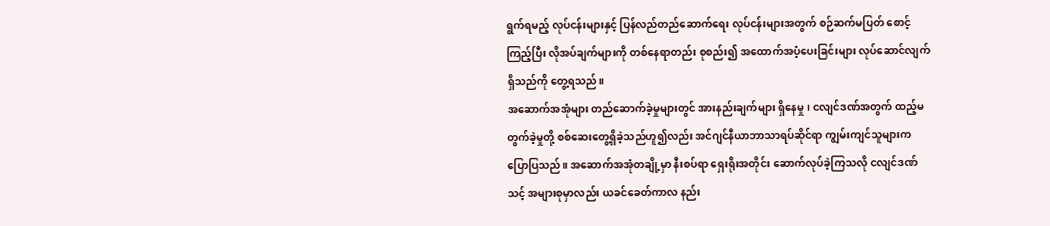ရွက်ရမည့် လုပ်ငန်းများနှင့် ပြန်လည်တည်ဆောက်ရေး လုပ်ငန်းများအတွက် စဉ်ဆက်မပြတ် စောင့်ကြည့်ပြီး လိုအပ်ချက်များကို တစ်နေရာတည်း စုစည်း၍ အထောက်အပံ့ပေးခြင်းများ လုပ်ဆောင်လျက် ရှိသည်ကို တွေ့ရသည်။
အဆောက်အအုံများ တည်ဆောက်ခဲ့မှုများတွင် အားနည်းချက်များ ရှိနေမှု၊ ငလျင်ဒဏ်အတွက် ထည့်မတွက်ခဲ့မှုတို့ စစ်ဆေးတွေ့ရှိခဲ့သည်ဟူ၍လည်း အင်ဂျင်နီယာဘာသာရပ်ဆိုင်ရာ ကျွမ်းကျင်သူများက ပြောပြသည်။ အဆောက်အအုံတချို့မှာ နီးစပ်ရာ ရှေးရိုးအတိုင်း ဆောက်လုပ်ခဲ့ကြသလို ငလျင်ဒဏ်သင့် အများစုမှာလည်း ယခင်ခေတ်ကာလ နည်း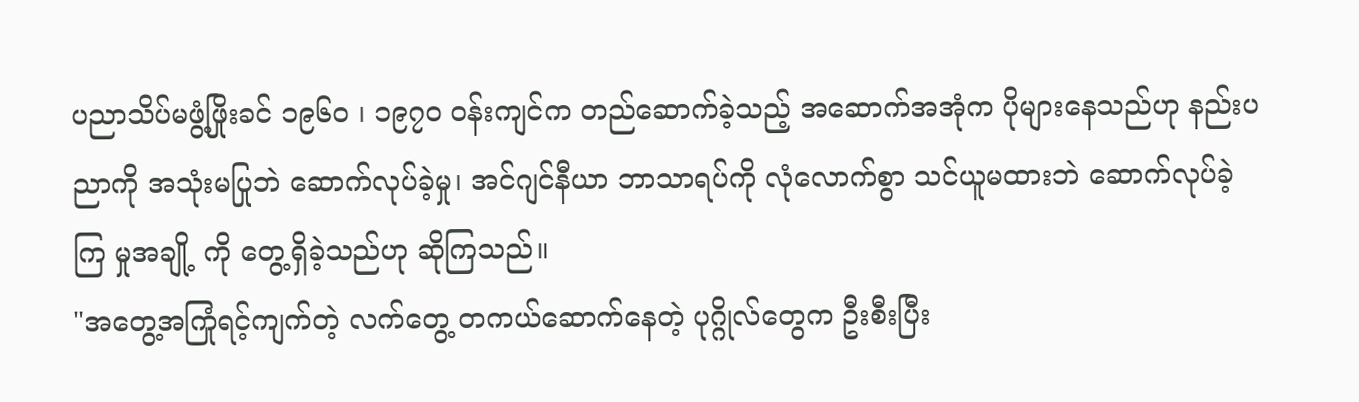ပညာသိပ်မဖွံ့ဖြိုးခင် ၁၉၆၀ ၊ ၁၉၇၀ ဝန်းကျင်က တည်ဆောက်ခဲ့သည့် အဆောက်အအုံက ပိုများနေသည်ဟု နည်းပညာကို အသုံးမပြုဘဲ ဆောက်လုပ်ခဲ့မှု၊ အင်ဂျင်နီယာ ဘာသာရပ်ကို လုံလောက်စွာ သင်ယူမထားဘဲ ဆောက်လုပ်ခဲ့ကြ မှုအချို့ ကို တွေ့ရှိခဲ့သည်ဟု ဆိုကြသည်။
"အတွေ့အကြုံရင့်ကျက်တဲ့ လက်တွေ့ တကယ်ဆောက်နေတဲ့ ပုဂ္ဂိုလ်တွေက ဦးစီးပြီး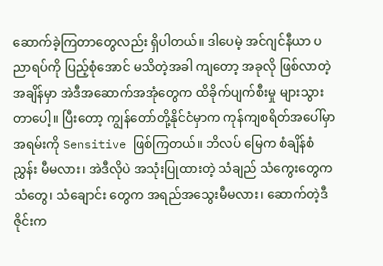ဆောက်ခဲ့ကြတာတွေလည်း ရှိပါတယ်။ ဒါပေမဲ့ အင်ဂျင်နီယာ ပညာရပ်ကို ပြည့်စုံအောင် မသိတဲ့အခါ ကျတော့ အခုလို ဖြစ်လာတဲ့ အချိန်မှာ အဲဒီအဆောက်အအုံတွေက ထိခိုက်ပျက်စီးမှု များသွားတာပေါ့။ ပြီးတော့ ကျွန်တော်တို့နိုင်ငံမှာက ကုန်ကျစရိတ်အပေါ်မှာ အရမ်းကို Sensitive ဖြစ်ကြတယ်။ ဘိလပ် မြေက စံချိန်စံညွှန်း မီမလား၊ အဲဒီလိုပဲ အသုံးပြုထားတဲ့ သံချည် သံကွေးတွေက သံတွေ၊ သံချောင်း တွေက အရည်အသွေးမီမလား၊ ဆောက်တဲ့ဒီဇိုင်းက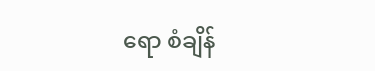ရော စံချိန်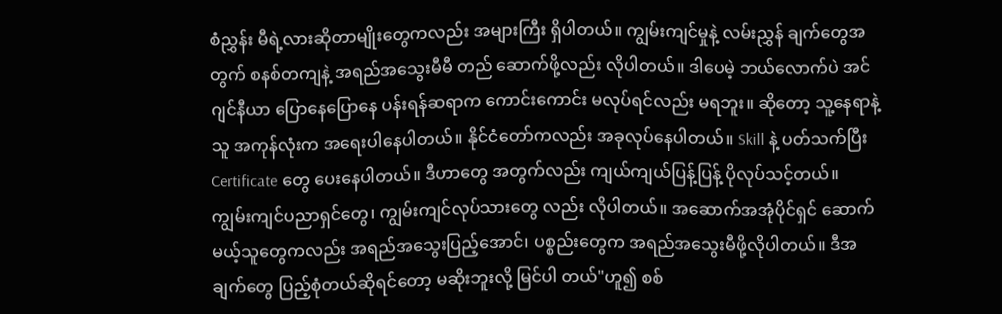စံညွှန်း မီရဲ့လားဆိုတာမျိုးတွေကလည်း အများကြီး ရှိပါတယ်။ ကျွမ်းကျင်မှုနဲ့ လမ်းညွှန် ချက်တွေအတွက် စနစ်တကျနဲ့ အရည်အသွေးမီမီ တည် ဆောက်ဖို့လည်း လိုပါတယ်။ ဒါပေမဲ့ ဘယ်လောက်ပဲ အင်ဂျင်နီယာ ပြောနေပြောနေ ပန်းရန်ဆရာက ကောင်းကောင်း မလုပ်ရင်လည်း မရဘူး။ ဆိုတော့ သူ့နေရာနဲ့သူ အကုန်လုံးက အရေးပါနေပါတယ်။ နိုင်ငံတော်ကလည်း အခုလုပ်နေပါတယ်။ Skill နဲ့ ပတ်သက်ပြီး Certificate တွေ ပေးနေပါတယ်။ ဒီဟာတွေ အတွက်လည်း ကျယ်ကျယ်ပြန့်ပြန့် ပိုလုပ်သင့်တယ်။ ကျွမ်းကျင်ပညာရှင်တွေ၊ ကျွမ်းကျင်လုပ်သားတွေ လည်း လိုပါတယ်။ အဆောက်အအုံပိုင်ရှင် ဆောက်မယ့်သူတွေကလည်း အရည်အသွေးပြည့်အောင်၊ ပစ္စည်းတွေက အရည်အသွေးမီဖို့လိုပါတယ်။ ဒီအချက်တွေ ပြည့်စုံတယ်ဆိုရင်တော့ မဆိုးဘူးလို့ မြင်ပါ တယ်"ဟူ၍ စစ်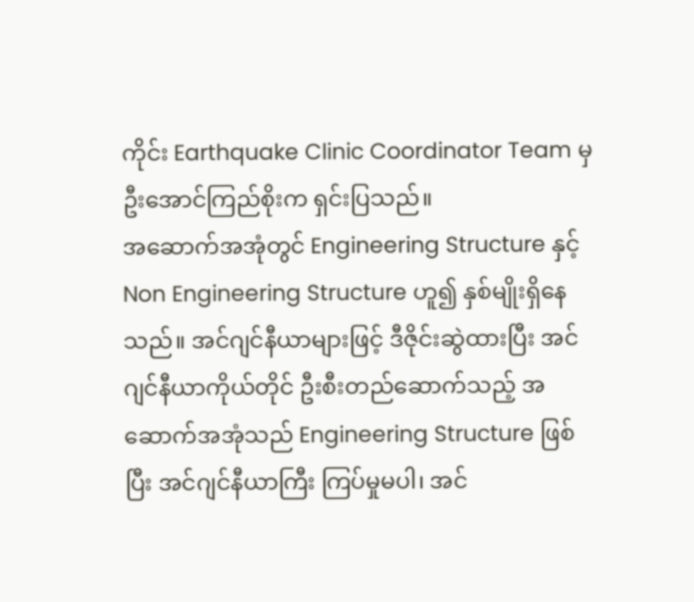ကိုင်း Earthquake Clinic Coordinator Team မှ ဦးအောင်ကြည်စိုးက ရှင်းပြသည်။
အဆောက်အအုံတွင် Engineering Structure နှင့် Non Engineering Structure ဟူ၍ နှစ်မျိုးရှိနေသည်။ အင်ဂျင်နီယာများဖြင့် ဒီဇိုင်းဆွဲထားပြီး အင်ဂျင်နီယာကိုယ်တိုင် ဦးစီးတည်ဆောက်သည့် အဆောက်အအုံသည် Engineering Structure ဖြစ်ပြီး အင်ဂျင်နီယာကြီး ကြပ်မှုမပါ၊ အင်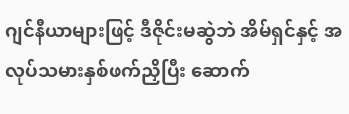ဂျင်နီယာများဖြင့် ဒီဇိုင်းမဆွဲဘဲ အိမ်ရှင်နှင့် အလုပ်သမားနှစ်ဖက်ညှိပြီး ဆောက်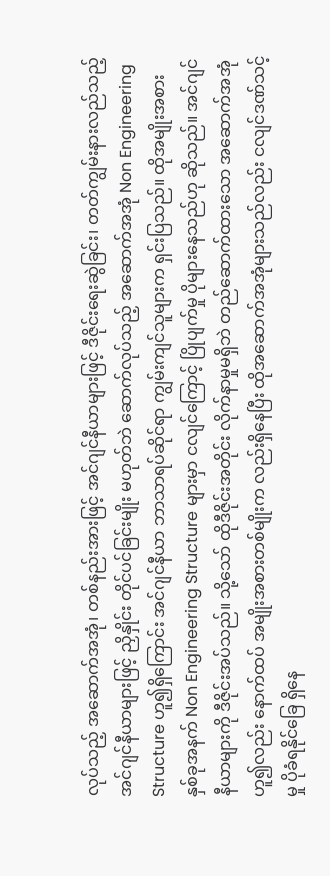လုပ်သည့် အဆောက်အအုံ၊ တစ်နည်းအားဖြင့် အင်ဂျင်နီယာများဖြင့် ဒီဇိုင်းရေးဆွဲခြင်း၊ တတ်ကျွမ်းနားလည်သည့် အင်ဂျင်နီယာများဖြင့် ညှိနှိုင်း တိုင်ပင်ခြင်းမျိုး မဟုတ်ဘဲ ဆောက်လုပ်သည့် အဆောက်အအုံ Non Engineering Structure ဟူ၍ရှိကြောင်း အင်ဂျင်နီယာ ဘာသာရပ်ဆိုင်ရာ ကျွမ်းကျင်သူများက ရှင်းပြသည်။ ထိုအမျိုးအစားနှစ်ခုအနက် Non Engineering Structure များမှာ ငလျင်ကြောင့် ပြိုပျက်မှု ပိုများနေသည်ဟု ဆိုသည်။ အင်ဂျင်နီယာများကို ဒီဇိုင်းအပ်သည်။ သို့သော် ထိုဒီဇိုင်းအတိုင်း လိုက်နာမှုမရှိဘဲ တည်ဆောက်ထားသော အဆောက်အအုံ ဟူ၍လည်း နောက်ထပ် အမျိုးအစားတစ်မျိုးက လည်းရှိနေပြီး ထိုအဆောက်အအုံများသည်လည်း ငလျင်ဒဏ်သင့်မှု ပိုခံရနိုင်ခြေ ရှိနေ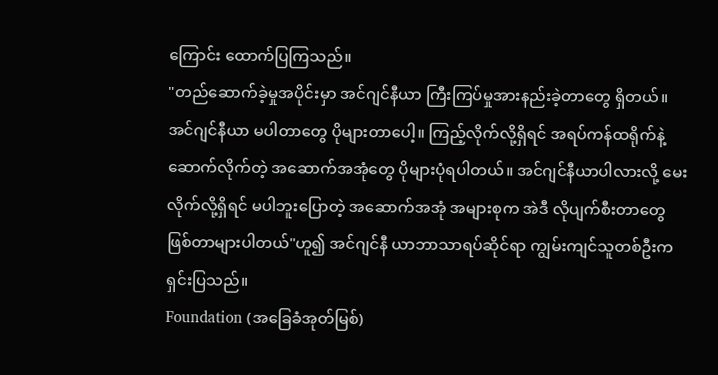ကြောင်း ထောက်ပြကြသည်။
"တည်ဆောက်ခဲ့မှုအပိုင်းမှာ အင်ဂျင်နီယာ ကြီးကြပ်မှုအားနည်းခဲ့တာတွေ ရှိတယ်။ အင်ဂျင်နီယာ မပါတာတွေ ပိုများတာပေါ့။ ကြည့်လိုက်လို့ရှိရင် အရပ်ကန်ထရိုက်နဲ့ ဆောက်လိုက်တဲ့ အဆောက်အအုံတွေ ပိုများပုံရပါတယ်။ အင်ဂျင်နီယာပါလားလို့ မေးလိုက်လို့ရှိရင် မပါဘူးပြောတဲ့ အဆောက်အအုံ အများစုက အဲဒီ လိုပျက်စီးတာတွေ ဖြစ်တာများပါတယ်"ဟူ၍ အင်ဂျင်နီ ယာဘာသာရပ်ဆိုင်ရာ ကျွမ်းကျင်သူတစ်ဦးက ရှင်းပြသည်။
Foundation (အခြေခံအုတ်မြစ်)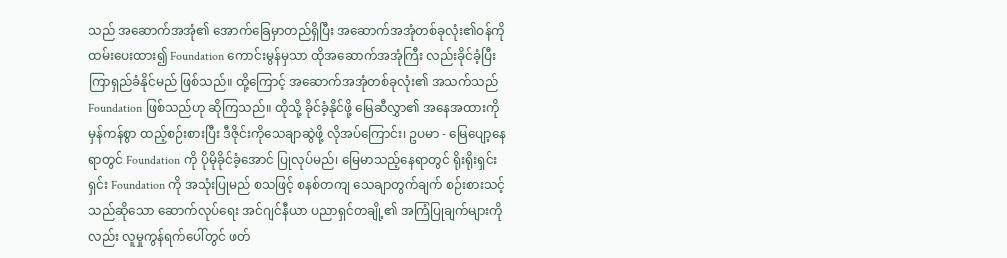သည် အဆောက်အအုံ၏ အောက်ခြေမှာတည်ရှိပြီး အဆောက်အအုံတစ်ခုလုံး၏ဝန်ကို ထမ်းပေးထား၍ Foundation ကောင်းမွန်မှသာ ထိုအဆောက်အအုံကြီး လည်းခိုင်ခံ့ပြီး ကြာရှည်ခံနိုင်မည် ဖြစ်သည်။ ထို့ကြောင့် အဆောက်အအုံတစ်ခုလုံး၏ အသက်သည် Foundation ဖြစ်သည်ဟု ဆိုကြသည်။ ထိုသို့ ခိုင်ခံ့နိုင်ဖို့ မြေဆီလွှာ၏ အနေအထားကို မှန်ကန်စွာ ထည့်စဉ်းစားပြီး ဒီဇိုင်းကိုသေချာဆွဲဖို့ လိုအပ်ကြောင်း၊ ဥပမာ - မြေပျော့နေရာတွင် Foundation ကို ပိုမိုခိုင်ခံ့အောင် ပြုလုပ်မည်၊ မြေမာသည့်နေရာတွင် ရိုးရိုးရှင်းရှင်း Foundation ကို အသုံးပြုမည် စသဖြင့် စနစ်တကျ သေချာတွက်ချက် စဉ်းစားသင့်သည်ဆိုသော ဆောက်လုပ်ရေး အင်ဂျင်နီယာ ပညာရှင်တချို့၏ အကြံပြုချက်များကိုလည်း လူမှုကွန်ရက်ပေါ်တွင် ဖတ်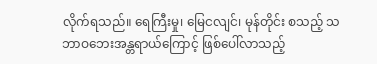လိုက်ရသည်။ ရေကြီးမှု၊ မြေငလျင်၊ မုန်တိုင်း စသည့် သဘာဝဘေးအန္တရာယ်ကြောင့် ဖြစ်ပေါ်လာသည့်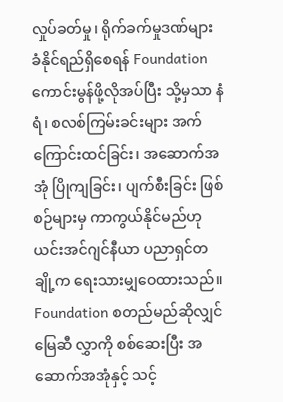လှုပ်ခတ်မှု၊ ရိုက်ခက်မှုဒဏ်များ ခံနိုင်ရည်ရှိစေရန် Foundation ကောင်းမွန်ဖို့လိုအပ်ပြီး သို့မှသာ နံရံ၊ စလစ်ကြမ်းခင်းများ အက်ကြောင်းထင်ခြင်း၊ အဆောက်အအုံ ပြိုကျခြင်း၊ ပျက်စီးခြင်း ဖြစ်စဉ်များမှ ကာကွယ်နိုင်မည်ဟု ယင်းအင်ဂျင်နီယာ ပညာရှင်တချို့က ရေးသားမျှဝေထားသည်။ Foundation စတည်မည်ဆိုလျှင် မြေဆီ လွှာကို စစ်ဆေးပြီး အဆောက်အအုံနှင့် သင့်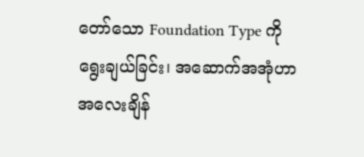တော်သော Foundation Type ကို ရွေးချယ်ခြင်း၊ အဆောက်အအုံဟာ အလေးချိန်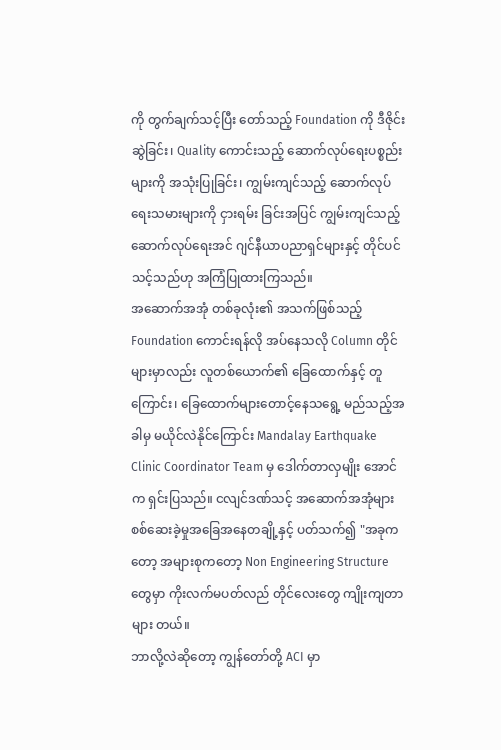ကို တွက်ချက်သင့်ပြီး တော်သည့် Foundation ကို ဒီဇိုင်းဆွဲခြင်း၊ Quality ကောင်းသည့် ဆောက်လုပ်ရေးပစ္စည်းများကို အသုံးပြုခြင်း၊ ကျွမ်းကျင်သည့် ဆောက်လုပ်ရေးသမားများကို ငှားရမ်း ခြင်းအပြင် ကျွမ်းကျင်သည့် ဆောက်လုပ်ရေးအင် ဂျင်နီယာပညာရှင်များနှင့် တိုင်ပင်သင့်သည်ဟု အကြံပြုထားကြသည်။
အဆောက်အအုံ တစ်ခုလုံး၏ အသက်ဖြစ်သည့် Foundation ကောင်းရန်လို အပ်နေသလို Column တိုင်များမှာလည်း လူတစ်ယောက်၏ ခြေထောက်နှင့် တူကြောင်း၊ ခြေထောက်များတောင့်နေသရွေ့ မည်သည့်အခါမှ မယိုင်လဲနိုင်ကြောင်း Mandalay Earthquake Clinic Coordinator Team မှ ဒေါက်တာလှမျိုး အောင်က ရှင်းပြသည်။ ငလျင်ဒဏ်သင့် အဆောက်အအုံများ စစ်ဆေးခဲ့မှုအခြေအနေတချို့နှင့် ပတ်သက်၍ "အခုကတော့ အများစုကတော့ Non Engineering Structure တွေမှာ ကိုးလက်မပတ်လည် တိုင်လေးတွေ ကျိုးကျတာများ တယ်။
ဘာလို့လဲဆိုတော့ ကျွန်တော်တို့ ACI မှာ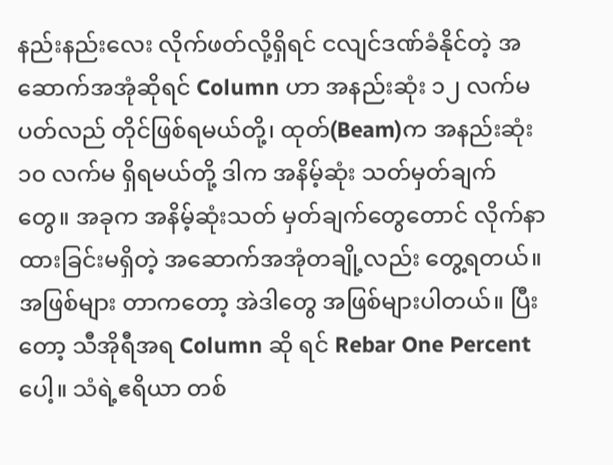နည်းနည်းလေး လိုက်ဖတ်လို့ရှိရင် ငလျင်ဒဏ်ခံနိုင်တဲ့ အဆောက်အအုံဆိုရင် Column ဟာ အနည်းဆုံး ၁၂ လက်မပတ်လည် တိုင်ဖြစ်ရမယ်တို့၊ ထုတ်(Beam)က အနည်းဆုံး ၁၀ လက်မ ရှိရမယ်တို့ ဒါက အနိမ့်ဆုံး သတ်မှတ်ချက်တွေ။ အခုက အနိမ့်ဆုံးသတ် မှတ်ချက်တွေတောင် လိုက်နာထားခြင်းမရှိတဲ့ အဆောက်အအုံတချို့လည်း တွေ့ရတယ်။ အဖြစ်များ တာကတော့ အဲဒါတွေ အဖြစ်များပါတယ်။ ပြီးတော့ သီအိုရီအရ Column ဆို ရင် Rebar One Percent ပေါ့။ သံရဲ့ဧရိယာ တစ်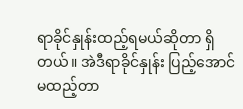ရာခိုင်နှုန်းထည့်ရမယ်ဆိုတာ ရှိတယ်။ အဲဒီရာခိုင်နှုန်း ပြည့်အောင် မထည့်တာ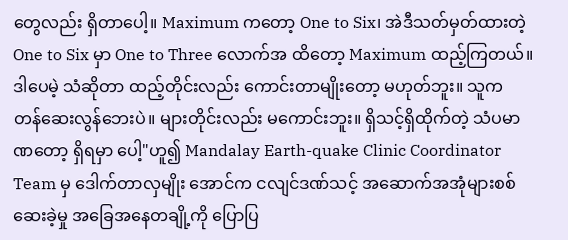တွေလည်း ရှိတာပေါ့။ Maximum ကတော့ One to Six၊ အဲဒီသတ်မှတ်ထားတဲ့ One to Six မှာ One to Three လောက်အ ထိတော့ Maximum ထည့်ကြတယ်။ ဒါပေမဲ့ သံဆိုတာ ထည့်တိုင်းလည်း ကောင်းတာမျိုးတော့ မဟုတ်ဘူး။ သူက တန်ဆေးလွန်ဘေးပဲ။ များတိုင်းလည်း မကောင်းဘူး။ ရှိသင့်ရှိထိုက်တဲ့ သံပမာဏတော့ ရှိရမှာ ပေါ့"ဟူ၍ Mandalay Earth-quake Clinic Coordinator Team မှ ဒေါက်တာလှမျိုး အောင်က ငလျင်ဒဏ်သင့် အဆောက်အအုံများစစ်ဆေးခဲ့မှု အခြေအနေတချို့ကို ပြောပြ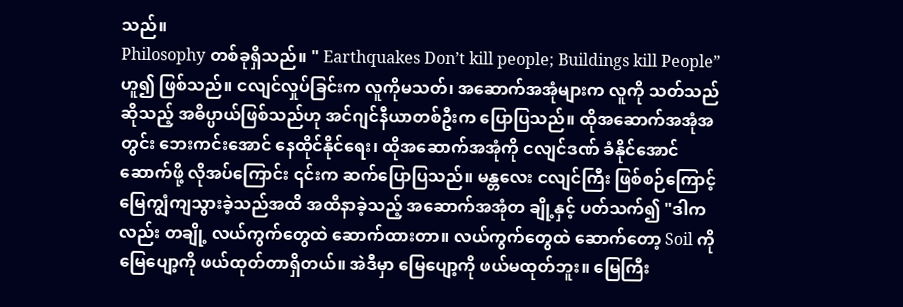သည်။
Philosophy တစ်ခုရှိသည်။ " Earthquakes Don’t kill people; Buildings kill People” ဟူ၍ ဖြစ်သည်။ ငလျင်လှုပ်ခြင်းက လူကိုမသတ်၊ အဆောက်အအုံများက လူကို သတ်သည်ဆိုသည့် အဓိပ္ပာယ်ဖြစ်သည်ဟု အင်ဂျင်နီယာတစ်ဦးက ပြောပြသည်။ ထိုအဆောက်အအုံအတွင်း ဘေးကင်းအောင် နေထိုင်နိုင်ရေး၊ ထိုအဆောက်အအုံကို ငလျင်ဒဏ် ခံနိုင်အောင်ဆောက်ဖို့ လိုအပ်ကြောင်း ၎င်းက ဆက်ပြောပြသည်။ မန္တလေး ငလျင်ကြီး ဖြစ်စဉ်ကြောင့် မြေကျွံကျသွားခဲ့သည်အထိ အထိနာခဲ့သည့် အဆောက်အအုံတ ချို့နှင့် ပတ်သက်၍ "ဒါကလည်း တချို့ လယ်ကွက်တွေထဲ ဆောက်ထားတာ။ လယ်ကွက်တွေထဲ ဆောက်တော့ Soil ကို မြေပျော့ကို ဖယ်ထုတ်တာရှိတယ်။ အဲဒီမှာ မြေပျော့ကို ဖယ်မထုတ်ဘူး။ မြေကြီး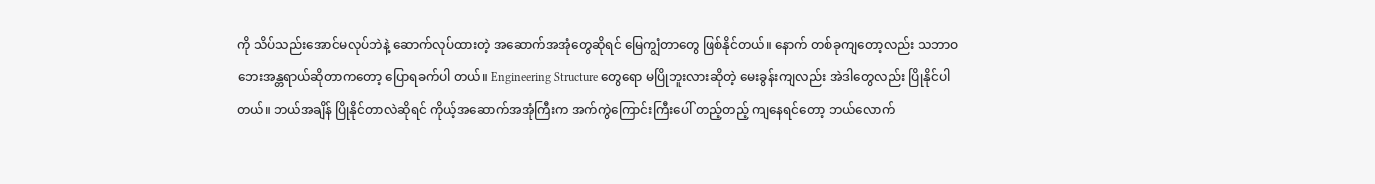ကို သိပ်သည်းအောင်မလုပ်ဘဲနဲ့ ဆောက်လုပ်ထားတဲ့ အဆောက်အအုံတွေဆိုရင် မြေကျွံတာတွေ ဖြစ်နိုင်တယ်။ နောက် တစ်ခုကျတော့လည်း သဘာဝဘေးအန္တရာယ်ဆိုတာကတော့ ပြောရခက်ပါ တယ်။ Engineering Structure တွေရော မပြိုဘူးလားဆိုတဲ့ မေးခွန်းကျလည်း အဲဒါတွေလည်း ပြိုနိုင်ပါတယ်။ ဘယ်အချိန် ပြိုနိုင်တာလဲဆိုရင် ကိုယ့်အဆောက်အအုံကြီးက အက်ကွဲကြောင်းကြီးပေါ် တည့်တည့် ကျနေရင်တော့ ဘယ်လောက်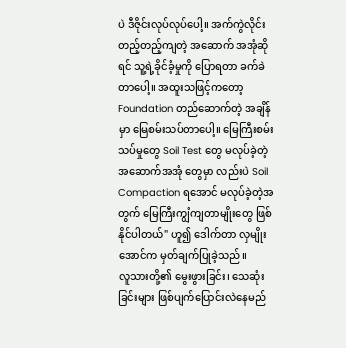ပဲ ဒီဇိုင်းလုပ်လုပ်ပေါ့။ အက်ကွဲလိုင်း တည့်တည့်ကျတဲ့ အဆောက် အအုံဆိုရင် သူ့ရဲ့ခိုင်ခံ့မှုကို ပြောရတာ ခက်ခဲတာပေါ့။ အထူးသဖြင့်ကတော့ Foundation တည်ဆောက်တဲ့ အချိန်မှာ မြေစမ်းသပ်တာပေါ့။ မြေကြီးစမ်းသပ်မှုတွေ Soil Test တွေ မလုပ်ခဲ့တဲ့အဆောက်အအုံ တွေမှာ လည်းပဲ Soil Compaction ရအောင် မလုပ်ခဲ့တဲ့အတွက် မြေကြီးကျွံကျတာမျိုးတွေ ဖြစ်နိုင်ပါတယ်" ဟူ၍ ဒေါက်တာ လှမျိုးအောင်က မှတ်ချက်ပြုခဲ့သည်။
လူသားတို့၏ မွေးဖွားခြင်း၊ သေဆုံးခြင်းများ ဖြစ်ပျက်ပြောင်းလဲနေမည်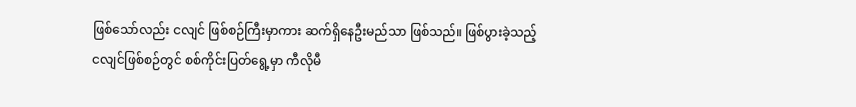ဖြစ်သော်လည်း ငလျင် ဖြစ်စဉ်ကြီးမှာကား ဆက်ရှိနေဦးမည်သာ ဖြစ်သည်။ ဖြစ်ပွားခဲ့သည့် ငလျင်ဖြစ်စဉ်တွင် စစ်ကိုင်းပြတ်ရွေ့မှာ ကီလိုမီ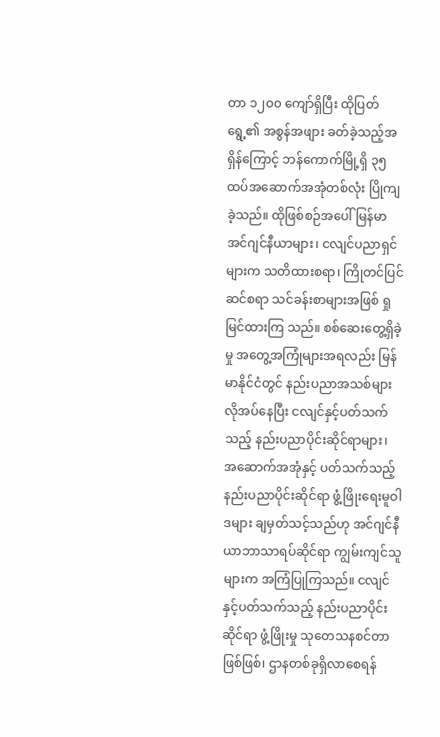တာ ၁၂၀၀ ကျော်ရှိပြီး ထိုပြတ်ရွေ့၏ အစွန်အဖျား ခတ်ခဲ့သည့်အရှိန်ကြောင့် ဘန်ကောက်မြို့ရှိ ၃၅ ထပ်အဆောက်အအုံတစ်လုံး ပြိုကျခဲ့သည်။ ထိုဖြစ်စဉ်အပေါ် မြန်မာအင်ဂျင်နီယာများ၊ ငလျင်ပညာရှင်များက သတိထားစရာ၊ ကြိုတင်ပြင်ဆင်စရာ သင်ခန်းစာများအဖြစ် ရှုမြင်ထားကြ သည်။ စစ်ဆေးတွေ့ရှိခဲ့မှု အတွေ့အကြုံများအရလည်း မြန်မာနိုင်ငံတွင် နည်းပညာအသစ်များ လိုအပ်နေပြီး ငလျင်နှင့်ပတ်သက်သည့် နည်းပညာပိုင်းဆိုင်ရာများ၊ အဆောက်အအုံနှင့် ပတ်သက်သည့် နည်းပညာပိုင်းဆိုင်ရာ ဖွံ့ဖြိုးရေးမူဝါဒများ ချမှတ်သင့်သည်ဟု အင်ဂျင်နီယာဘာသာရပ်ဆိုင်ရာ ကျွမ်းကျင်သူများက အကြံပြုကြသည်။ ငလျင်နှင့်ပတ်သက်သည့် နည်းပညာပိုင်းဆိုင်ရာ ဖွံ့ဖြိုးမှု သုတေသနစင်တာဖြစ်ဖြစ်၊ ဌာနတစ်ခုရှိလာစေရန်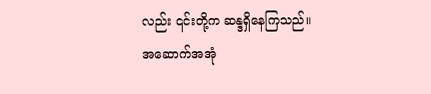လည်း ၎င်းတို့က ဆန္ဒရှိနေကြသည်။
အဆောက်အအုံ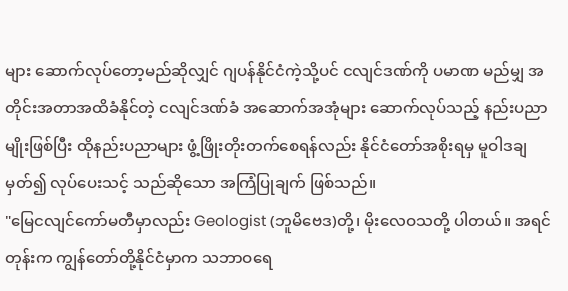များ ဆောက်လုပ်တော့မည်ဆိုလျှင် ဂျပန်နိုင်ငံကဲ့သို့ပင် ငလျင်ဒဏ်ကို ပမာဏ မည်မျှ အတိုင်းအတာအထိခံနိုင်တဲ့ ငလျင်ဒဏ်ခံ အဆောက်အအုံများ ဆောက်လုပ်သည့် နည်းပညာ မျိုးဖြစ်ပြီး ထိုနည်းပညာများ ဖွံ့ဖြိုးတိုးတက်စေရန်လည်း နိုင်ငံတော်အစိုးရမှ မူဝါဒချမှတ်၍ လုပ်ပေးသင့် သည်ဆိုသော အကြံပြုချက် ဖြစ်သည်။
"မြေငလျင်ကော်မတီမှာလည်း Geologist (ဘူမိဗေဒ)တို့၊ မိုးလေဝသတို့ ပါတယ်။ အရင်တုန်းက ကျွန်တော်တို့နိုင်ငံမှာက သဘာဝရေ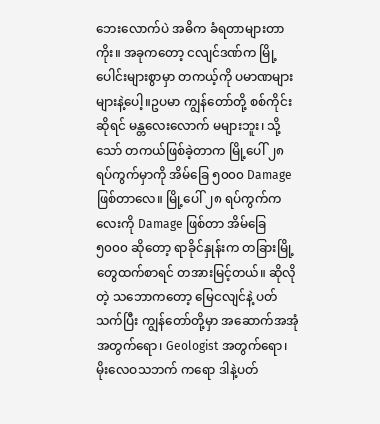ဘေးလောက်ပဲ အဓိက ခံရတာများတာကိုး။ အခုကတော့ ငလျင်ဒဏ်က မြို့ပေါင်းများစွာမှာ တကယ့်ကို ပမာဏများများနဲ့ပေါ့။ဥပမာ ကျွန်တော်တို့ စစ်ကိုင်းဆိုရင် မန္တလေးလောက် မများဘူး၊ သို့သော် တကယ်ဖြစ်ခဲ့တာက မြို့ပေါ် ၂၈ ရပ်ကွက်မှာကို အိမ်ခြေ ၅၀၀၀ Damage ဖြစ်တာလေ။ မြို့ပေါ် ၂၈ ရပ်ကွက်ကလေးကို Damage ဖြစ်တာ အိမ်ခြေ ၅၀၀၀ ဆိုတော့ ရာခိုင်နှုန်းက တခြားမြို့တွေထက်စာရင် တအားမြင့်တယ်။ ဆိုလိုတဲ့ သဘောကတော့ မြေငလျင်နဲ့ ပတ်သက်ပြီး ကျွန်တော်တို့မှာ အဆောက်အအုံအတွက်ရော၊ Geologist အတွက်ရော၊ မိုးလေဝသဘက် ကရော ဒါနဲ့ပတ်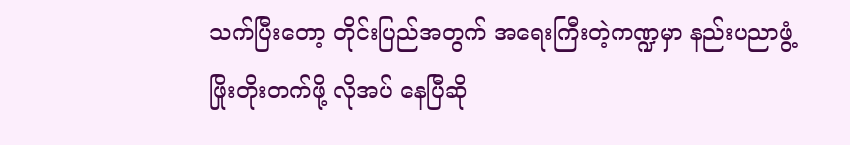သက်ပြီးတော့ တိုင်းပြည်အတွက် အရေးကြီးတဲ့ကဏ္ဍမှာ နည်းပညာဖွံ့ဖြိုးတိုးတက်ဖို့ လိုအပ် နေပြီဆို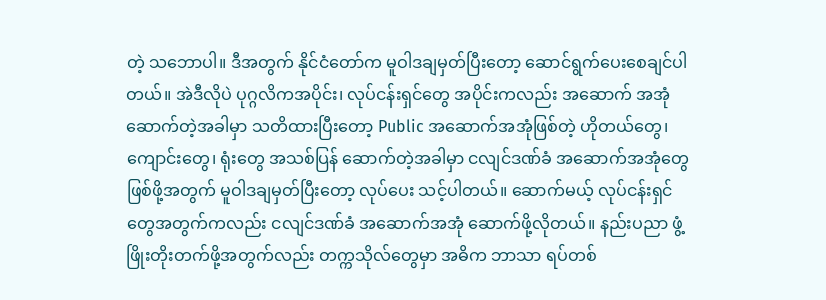တဲ့ သဘောပါ။ ဒီအတွက် နိုင်ငံတော်က မူဝါဒချမှတ်ပြီးတော့ ဆောင်ရွက်ပေးစေချင်ပါတယ်။ အဲဒီလိုပဲ ပုဂ္ဂလိကအပိုင်း၊ လုပ်ငန်းရှင်တွေ အပိုင်းကလည်း အဆောက် အအုံ ဆောက်တဲ့အခါမှာ သတိထားပြီးတော့ Public အဆောက်အအုံဖြစ်တဲ့ ဟိုတယ်တွေ၊ ကျောင်းတွေ၊ ရုံးတွေ အသစ်ပြန် ဆောက်တဲ့အခါမှာ ငလျင်ဒဏ်ခံ အဆောက်အအုံတွေ ဖြစ်ဖို့အတွက် မူဝါဒချမှတ်ပြီးတော့ လုပ်ပေး သင့်ပါတယ်။ ဆောက်မယ့် လုပ်ငန်းရှင် တွေအတွက်ကလည်း ငလျင်ဒဏ်ခံ အဆောက်အအုံ ဆောက်ဖို့လိုတယ်။ နည်းပညာ ဖွံ့ဖြိုးတိုးတက်ဖို့အတွက်လည်း တက္ကသိုလ်တွေမှာ အဓိက ဘာသာ ရပ်တစ်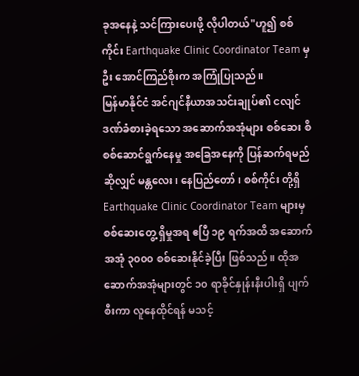ခုအနေနဲ့ သင်ကြားပေးဖို့ လိုပါတယ်"ဟူ၍ စစ်ကိုင်း Earthquake Clinic Coordinator Team မှ ဦး အောင်ကြည်စိုးက အကြုံပြုသည်။
မြန်မာနိုင်ငံ အင်ဂျင်နီယာအသင်းချုပ်၏ ငလျင်ဒဏ်ခံစားခဲ့ရသော အဆောက်အအုံများ စစ်ဆေး စိစစ်ဆောင်ရွက်နေမှု အခြေအနေကို ပြန်ဆက်ရမည်ဆိုလျှင် မန္တလေး၊ နေပြည်တော်၊ စစ်ကိုင်း တို့ရှိ Earthquake Clinic Coordinator Team များမှ စစ်ဆေးတွေ့ ရှိမှုအရ ဧပြီ ၁၉ ရက်အထိ အဆောက်အအုံ ၃၀၀၀ စစ်ဆေးနိုင်ခဲ့ပြီး ဖြစ်သည်။ ထိုအဆောက်အအုံများတွင် ၁၀ ရာခိုင်နှုန်းနီးပါးရှိ ပျက်စီးကာ လူနေထိုင်ရန် မသင့်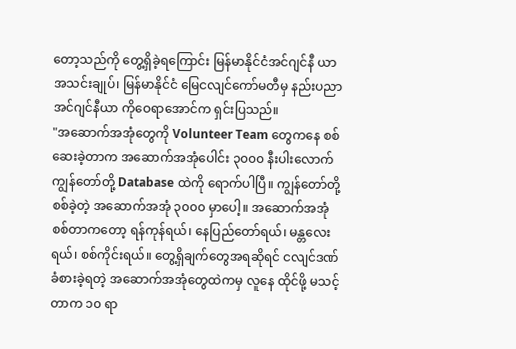တော့သည်ကို တွေ့ရှိခဲ့ရကြောင်း မြန်မာနိုင်ငံအင်ဂျင်နီ ယာအသင်းချုပ်၊ မြန်မာနိုင်ငံ မြေငလျင်ကော်မတီမှ နည်းပညာအင်ဂျင်နီယာ ကိုဝေရာအောင်က ရှင်းပြသည်။
"အဆောက်အအုံတွေကို Volunteer Team တွေကနေ စစ်ဆေးခဲ့တာက အဆောက်အအုံပေါင်း ၃၀၀၀ နီးပါးလောက် ကျွန်တော်တို့ Database ထဲကို ရောက်ပါပြီ။ ကျွန်တော်တို့စစ်ခဲ့တဲ့ အဆောက်အအုံ ၃၀၀၀ မှာပေါ့။ အဆောက်အအုံစစ်တာကတော့ ရန်ကုန်ရယ်၊ နေပြည်တော်ရယ်၊ မန္တလေးရယ်၊ စစ်ကိုင်းရယ်။ တွေ့ရှိချက်တွေအရဆိုရင် ငလျင်ဒဏ်ခံစားခဲ့ရတဲ့ အဆောက်အအုံတွေထဲကမှ လူနေ ထိုင်ဖို့ မသင့်တာက ၁၀ ရာ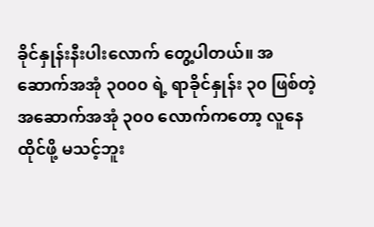ခိုင်နှုန်းနီးပါးလောက် တွေ့ပါတယ်။ အဆောက်အအုံ ၃၀၀၀ ရဲ့ ရာခိုင်နှုန်း ၃၀ ဖြစ်တဲ့ အဆောက်အအုံ ၃၀၀ လောက်ကတော့ လူနေထိုင်ဖို့ မသင့်ဘူး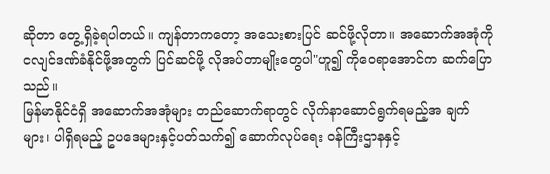ဆိုတာ တွေ့ရှိခဲ့ရပါတယ်။ ကျန်တာကတော့ အသေးစားပြင် ဆင်ဖို့လိုတာ။ အဆောက်အအုံကို ငလျင်ဒဏ်ခံနိုင်ဖို့အတွက် ပြင်ဆင်ဖို့ လိုအပ်တာမျိုးတွေပါ"ဟူ၍ ကိုဝေရာအောင်က ဆက်ပြောသည်။
မြန်မာနိုင်ငံရှိ အဆောက်အအုံများ တည်ဆောက်ရာတွင် လိုက်နာဆောင်ရွက်ရမည့်အ ချက်များ၊ ပါရှိရမည့် ဥပဒေများနှင့်ပတ်သက်၍ ဆောက်လုပ်ရေး ဝန်ကြီးဌာနနှင့်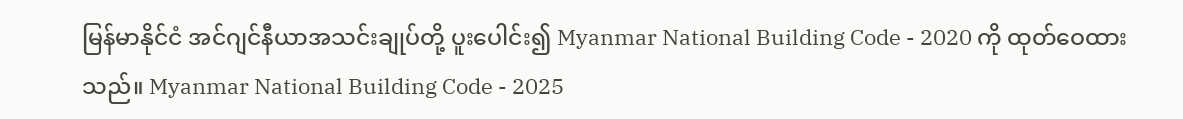မြန်မာနိုင်ငံ အင်ဂျင်နီယာအသင်းချုပ်တို့ ပူးပေါင်း၍ Myanmar National Building Code - 2020 ကို ထုတ်ဝေထားသည်။ Myanmar National Building Code - 2025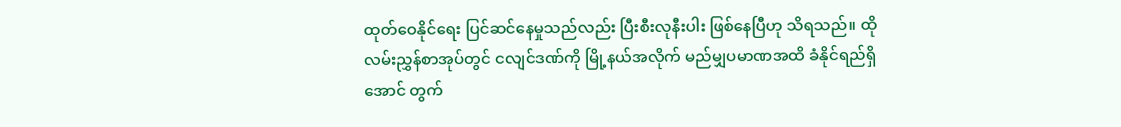ထုတ်ဝေနိုင်ရေး ပြင်ဆင်နေမှုသည်လည်း ပြီးစီးလုနီးပါး ဖြစ်နေပြီဟု သိရသည်။ ထိုလမ်းညွှန်စာအုပ်တွင် ငလျင်ဒဏ်ကို မြို့နယ်အလိုက် မည်မျှပမာဏအထိ ခံနိုင်ရည်ရှိအောင် တွက်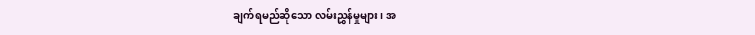ချက်ရမည်ဆိုသော လမ်းညွှန်မှုများ၊ အ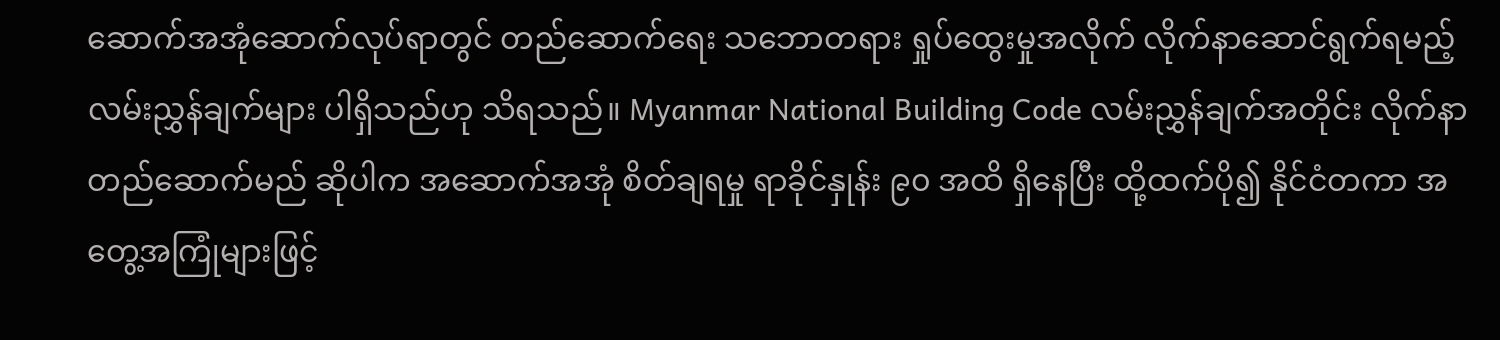ဆောက်အအုံဆောက်လုပ်ရာတွင် တည်ဆောက်ရေး သဘောတရား ရှုပ်ထွေးမှုအလိုက် လိုက်နာဆောင်ရွက်ရမည့် လမ်းညွှန်ချက်များ ပါရှိသည်ဟု သိရသည်။ Myanmar National Building Code လမ်းညွှန်ချက်အတိုင်း လိုက်နာတည်ဆောက်မည် ဆိုပါက အဆောက်အအုံ စိတ်ချရမှု ရာခိုင်နှုန်း ၉၀ အထိ ရှိနေပြီး ထို့ထက်ပို၍ နိုင်ငံတကာ အတွေ့အကြုံများဖြင့်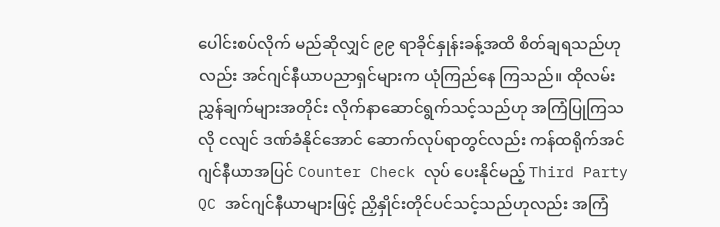ပေါင်းစပ်လိုက် မည်ဆိုလျှင် ၉၉ ရာခိုင်နှုန်းခန့်အထိ စိတ်ချရသည်ဟုလည်း အင်ဂျင်နီယာပညာရှင်များက ယုံကြည်နေ ကြသည်။ ထိုလမ်းညွှန်ချက်များအတိုင်း လိုက်နာဆောင်ရွက်သင့်သည်ဟု အကြံပြုကြသလို ငလျင် ဒဏ်ခံနိုင်အောင် ဆောက်လုပ်ရာတွင်လည်း ကန်ထရိုက်အင်ဂျင်နီယာအပြင် Counter Check လုပ် ပေးနိုင်မည့် Third Party QC အင်ဂျင်နီယာများဖြင့် ညှိနှိုင်းတိုင်ပင်သင့်သည်ဟုလည်း အကြံ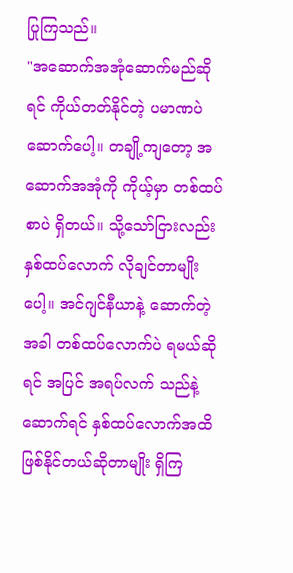ပြုကြသည်။
"အဆောက်အအုံဆောက်မည်ဆိုရင် ကိုယ်တတ်နိုင်တဲ့ ပမာဏပဲ ဆောက်ပေါ့။ တချို့ကျတော့ အဆောက်အအုံကို ကိုယ့်မှာ တစ်ထပ်စာပဲ ရှိတယ်။ သို့သော်ငြားလည်း နှစ်ထပ်လောက် လိုချင်တာမျိုးပေါ့။ အင်ဂျင်နီယာနဲ့ ဆောက်တဲ့အခါ တစ်ထပ်လောက်ပဲ ရမယ်ဆိုရင် အပြင် အရပ်လက် သည်နဲ့ဆောက်ရင် နှစ်ထပ်လောက်အထိ ဖြစ်နိုင်တယ်ဆိုတာမျိုး ရှိကြ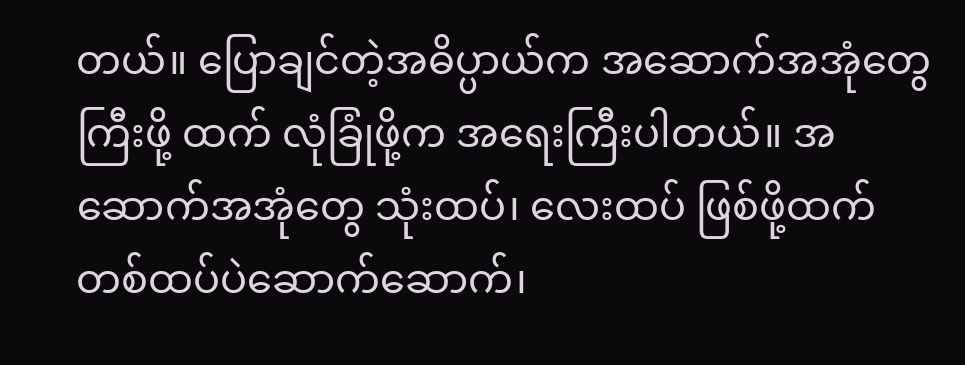တယ်။ ပြောချင်တဲ့အဓိပ္ပာယ်က အဆောက်အအုံတွေကြီးဖို့ ထက် လုံခြုံဖို့က အရေးကြီးပါတယ်။ အဆောက်အအုံတွေ သုံးထပ်၊ လေးထပ် ဖြစ်ဖို့ထက် တစ်ထပ်ပဲဆောက်ဆောက်၊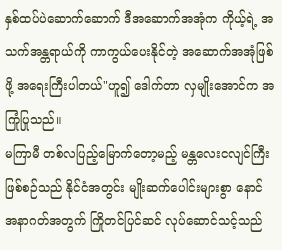နှစ်ထပ်ပဲဆောက်ဆောက် ဒီအဆောက်အအုံက ကိုယ့်ရဲ့ အသက်အန္တရာယ်ကို ကာကွယ်ပေးနိုင်တဲ့ အဆောက်အအုံဖြစ်ဖို့ အရေးကြီးပါတယ်"ဟူ၍ ဒေါက်တာ လှမျိုးအောင်က အကြုံပြုသည်။
မကြာမီ တစ်လပြည့်မြောက်တော့မည့် မန္တလေးငလျင်ကြီး ဖြစ်စဉ်သည် နိုင်ငံအတွင်း မျိုးဆက်ပေါင်းများစွာ နောင်အနာဂတ်အတွက် ကြိုတင်ပြင်ဆင် လုပ်ဆောင်သင့်သည်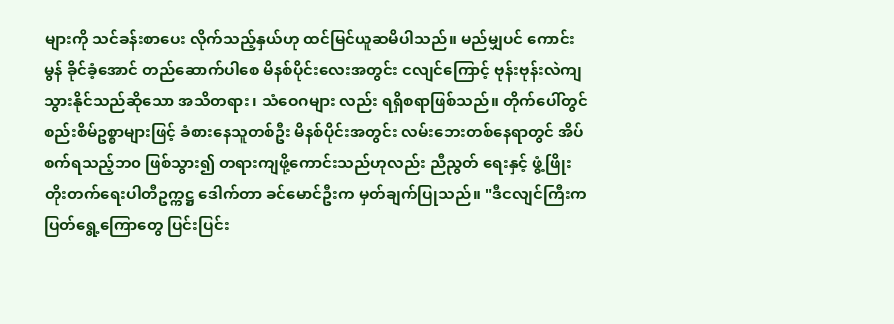များကို သင်ခန်းစာပေး လိုက်သည့်နှယ်ဟု ထင်မြင်ယူဆမိပါသည်။ မည်မျှပင် ကောင်းမွန် ခိုင်ခံ့အောင် တည်ဆောက်ပါစေ မိနစ်ပိုင်းလေးအတွင်း ငလျင်ကြောင့် ဗုန်းဗုန်းလဲကျသွားနိုင်သည်ဆိုသော အသိတရား၊ သံဝေဂများ လည်း ရရှိစရာဖြစ်သည်။ တိုက်ပေါ်တွင် စည်းစိမ်ဥစ္စာများဖြင့် ခံစားနေသူတစ်ဦး မိနစ်ပိုင်းအတွင်း လမ်းဘေးတစ်နေရာတွင် အိပ်စက်ရသည့်ဘ၀ ဖြစ်သွား၍ တရားကျဖို့ကောင်းသည်ဟုလည်း ညီညွတ် ရေးနှင့် ဖွံ့ဖြိုးတိုးတက်ရေးပါတီဥက္ကဋ္ဌ ဒေါက်တာ ခင်မောင်ဦးက မှတ်ချက်ပြုသည်။ "ဒီငလျင်ကြီးက ပြတ်ရွေ့ကြောတွေ ပြင်းပြင်း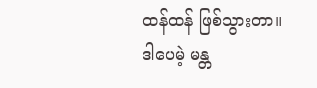ထန်ထန် ဖြစ်သွားတာ။ ဒါပေမဲ့ မန္တ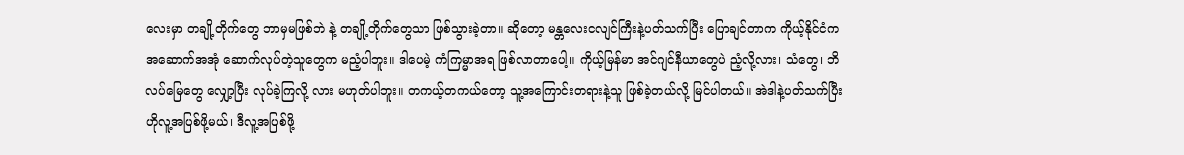လေးမှာ တချို့တိုက်တွေ ဘာမှမဖြစ်ဘဲ နဲ့ တချို့တိုက်တွေသာ ဖြစ်သွားခဲ့တာ။ ဆိုတော့ မန္တလေးငလျင်ကြီးနဲ့ပတ်သက်ပြီး ပြောချင်တာက ကိုယ့်နိုင်ငံက အဆောက်အအုံ ဆောက်လုပ်တဲ့သူတွေက မညံ့ပါဘူး။ ဒါပေမဲ့ ကံကြမ္မာအရ ဖြစ်လာတာပေါ့။ ကိုယ့်မြန်မာ အင်ဂျင်နီယာတွေပဲ ညံ့လို့လား၊ သံတွေ၊ ဘိလပ်မြေတွေ လျှော့ပြီး လုပ်ခဲ့ကြလို့ လား မဟုတ်ပါဘူး။ တကယ့်တကယ်တော့ သူ့အကြောင်းတရားနဲ့သူ ဖြစ်ခဲ့တယ်လို့ မြင်ပါတယ်။ အဲဒါနဲ့ပတ်သက်ပြီး ဟိုလူ့အပြစ်ဖို့မယ်၊ ဒီလူ့အပြစ်ဖို့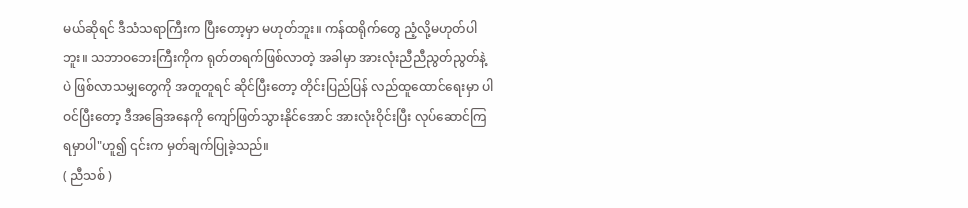မယ်ဆိုရင် ဒီသံသရာကြီးက ပြီးတော့မှာ မဟုတ်ဘူး။ ကန်ထရိုက်တွေ ညံ့လို့မဟုတ်ပါဘူး။ သဘာဝဘေးကြီးကိုက ရုတ်တရက်ဖြစ်လာတဲ့ အခါမှာ အားလုံးညီညီညွတ်ညွတ်နဲ့ပဲ ဖြစ်လာသမျှတွေကို အတူတူရင် ဆိုင်ပြီးတော့ တိုင်းပြည်ပြန် လည်ထူထောင်ရေးမှာ ပါဝင်ပြီးတော့ ဒီအခြေအနေကို ကျော်ဖြတ်သွားနိုင်အောင် အားလုံးဝိုင်းပြီး လုပ်ဆောင်ကြရမှာပါ"ဟူ၍ ၎င်းက မှတ်ချက်ပြုခဲ့သည်။
( ညီသစ် )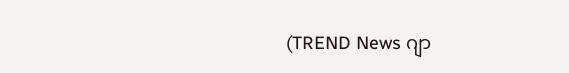(TREND News ဂျာ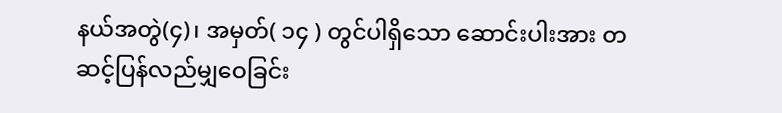နယ်အတွဲ(၄)၊ အမှတ်( ၁၄ ) တွင်ပါရှိသော ဆောင်းပါးအား တဆင့်ပြန်လည်မျှဝေခြင်း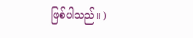ဖြစ်ပါသည်။ )